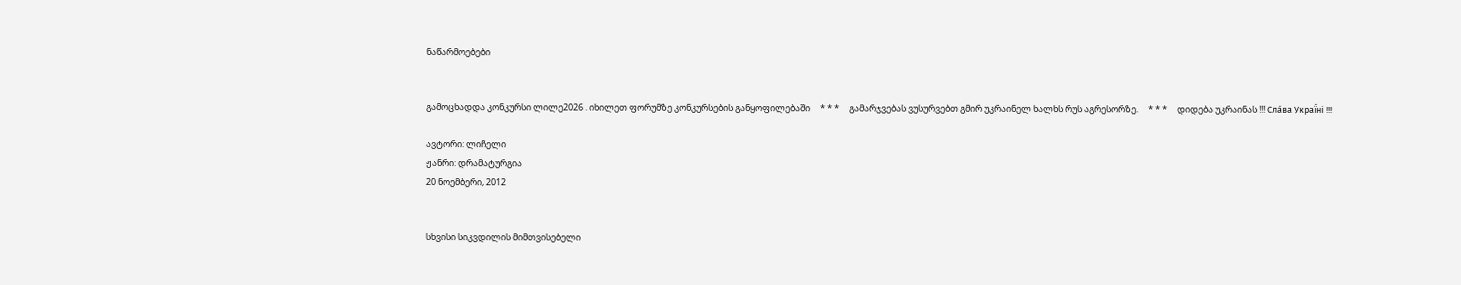ნაწარმოებები


გამოცხადდა კონკურსი ლილე2026 . იხილეთ ფორუმზე კონკურსების განყოფილებაში     * * *     გამარჯვებას ვუსურვებთ გმირ უკრაინელ ხალხს რუს აგრესორზე.     * * *     დიდება უკრაინას !!! Сла́ва Украї́ні !!!

ავტორი: ლიჩელი
ჟანრი: დრამატურგია
20 ნოემბერი, 2012


სხვისი სიკვდილის მიმთვისებელი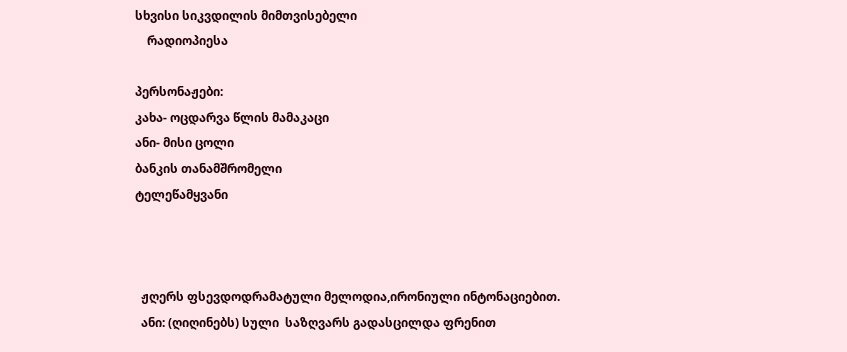სხვისი სიკვდილის მიმთვისებელი
    რადიოპიესა

პერსონაჟები:
კახა- ოცდარვა წლის მამაკაცი
ანი- მისი ცოლი
ბანკის თანამშრომელი
ტელეწამყვანი



  ჟღერს ფსევდოდრამატული მელოდია,ირონიული ინტონაციებით.
  ანი: (ღიღინებს) სული  საზღვარს გადასცილდა ფრენით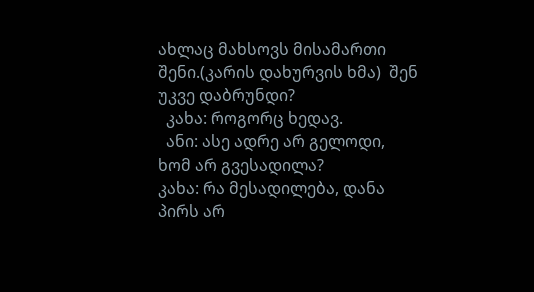ახლაც მახსოვს მისამართი შენი.(კარის დახურვის ხმა)  შენ უკვე დაბრუნდი?
  კახა: როგორც ხედავ.
  ანი: ასე ადრე არ გელოდი, ხომ არ გვესადილა?
კახა: რა მესადილება, დანა პირს არ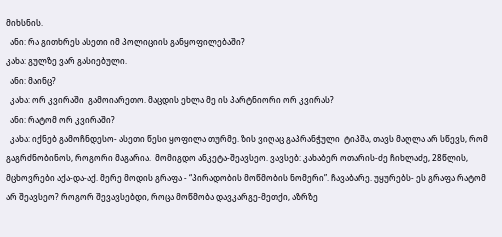მიხსნის.
  ანი: რა გითხრეს ასეთი იმ პოლიციის განყოფილებაში?
კახა: გულზე ვარ გასიებული.
  ანი: მაინც?
  კახა: ორ კვირაში  გამოიარეთო. მაცდის ეხლა მე ის პარტნიორი ორ კვირას?
  ანი: რატომ ორ კვირაში?
  კახა: იქნებ გამოჩნდესო- ასეთი წესი ყოფილა თურმე. ზის ვიღაც გაპრანჭული  ტიპშა, თავს მაღლა არ სწევს, რომ გაგრძნობინოს, როგორი მაგარია.  მომიგდო ანკეტა-შეავსეო. ვავსებ: კახაბერ ოთარის-ძე ჩიხლაძე, 28წლის, მცხოვრები აქა-და-აქ. მერე მოდის გრაფა - “პირადობის მოწმობის ნომერი”. ჩავაბარე. უყურებს- ეს გრაფა რატომ არ შეავსეო? როგორ შევავსებდი, როცა მოწმობა დავკარგე-მეთქი, აზრზე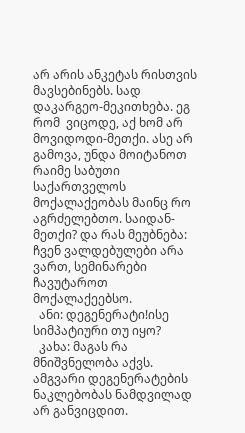არ არის ანკეტას რისთვის მავსებინებს. სად დაკარგეო-მეკითხება. ეგ რომ  ვიცოდე, აქ ხომ არ მოვიდოდი-მეთქი. ასე არ გამოვა, უნდა მოიტანოთ რაიმე საბუთი საქართველოს მოქალაქეობას მაინც რო აგრძელებთო. საიდან-მეთქი? და რას მეუბნება: ჩვენ ვალდებულები არა ვართ, სემინარები ჩავუტაროთ მოქალაქეებსო.
  ანი: დეგენერატი!ისე სიმპატიური თუ იყო?
  კახა: მაგას რა მნიშვნელობა აქვს. ამგვარი დეგენერატების ნაკლებობას ნამდვილად არ განვიცდით.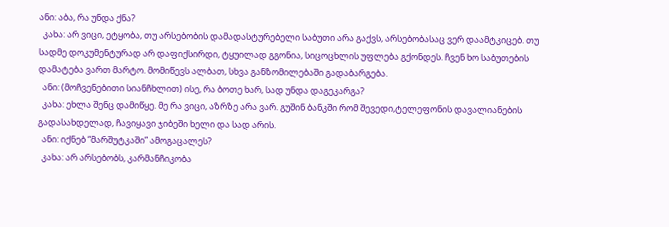ანი: აბა, რა უნდა ქნა?
  კახა: არ ვიცი, ეტყობა, თუ არსებობის დამადასტურებელი საბუთი არა გაქვს, არსებობასაც ვერ დაამტკიცებ. თუ სადმე დოკუმენტურად არ დაფიქსირდი, ტყუილად გგონია, სიცოცხლის უფლება გქონდეს. ჩვენ ხო საბუთების დამატება ვართ მარტო. მომიწევს ალბათ, სხვა განზომილებაში გადაბარგება.
  ანი: (მოჩვენებითი სიანჩხლით) ისე, რა ბოთე ხარ, სად უნდა დაგეკარგა?
  კახა: ეხლა შენც დამიწყე. მე რა ვიცი, აზრზე არა ვარ. გუშინ ბანკში რომ შევედი,ტელეფონის დავალიანების გადასახდელად, ჩავიყავი ჯიბეში ხელი და სად არის.
  ანი: იქნებ “მარშუტკაში” ამოგაცალეს?
  კახა: არ არსებობს, კარმანჩიკობა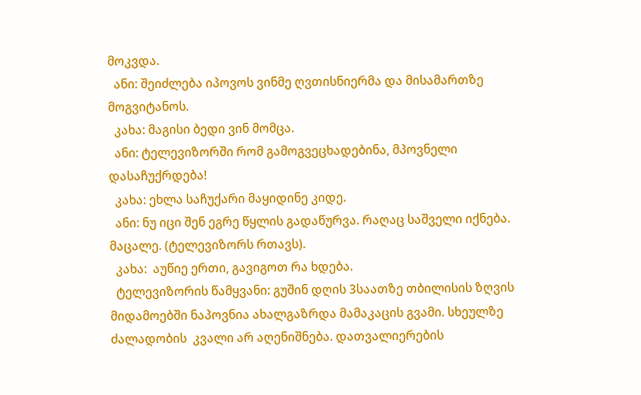მოკვდა.
  ანი: შეიძლება იპოვოს ვინმე ღვთისნიერმა და მისამართზე მოგვიტანოს.
  კახა: მაგისი ბედი ვინ მომცა.
  ანი: ტელევიზორში რომ გამოგვეცხადებინა, მპოვნელი დასაჩუქრდება!
  კახა: ეხლა საჩუქარი მაყიდინე კიდე.
  ანი: ნუ იცი შენ ეგრე წყლის გადაწურვა. რაღაც საშველი იქნება. მაცალე. (ტელევიზორს რთავს).
  კახა:  აუწიე ერთი, გავიგოთ რა ხდება.
  ტელევიზორის წამყვანი: გუშინ დღის 3საათზე თბილისის ზღვის მიდამოებში ნაპოვნია ახალგაზრდა მამაკაცის გვამი. სხეულზე ძალადობის  კვალი არ აღენიშნება. დათვალიერების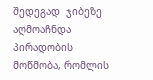შედეგად  ჯიბეზე აღმოაჩნდა პირადობის მოწმობა, რომლის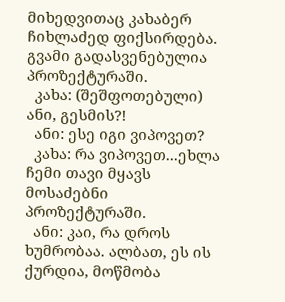მიხედვითაც კახაბერ ჩიხლაძედ ფიქსირდება. გვამი გადასვენებულია პროზექტურაში.
  კახა: (შეშფოთებული) ანი, გესმის?!
  ანი: ესე იგი ვიპოვეთ?
  კახა: რა ვიპოვეთ...ეხლა ჩემი თავი მყავს მოსაძებნი პროზექტურაში.
  ანი: კაი, რა დროს ხუმრობაა. ალბათ, ეს ის ქურდია, მოწმობა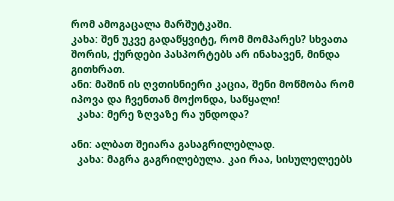რომ ამოგაცალა მარშუტკაში.
კახა: შენ უკვე გადაწყვიტე, რომ მომპარეს? სხვათა შორის, ქურდები პასპორტებს არ ინახავენ, მინდა გითხრათ.
ანი: მაშინ ის ღვთისნიერი კაცია, შენი მოწმობა რომ იპოვა და ჩვენთან მოქონდა, საწყალი!
  კახა: მერე ზღვაზე რა უნდოდა?

ანი: ალბათ შეიარა გასაგრილებლად.
  კახა: მაგრა გაგრილებულა. კაი რაა, სისულელეებს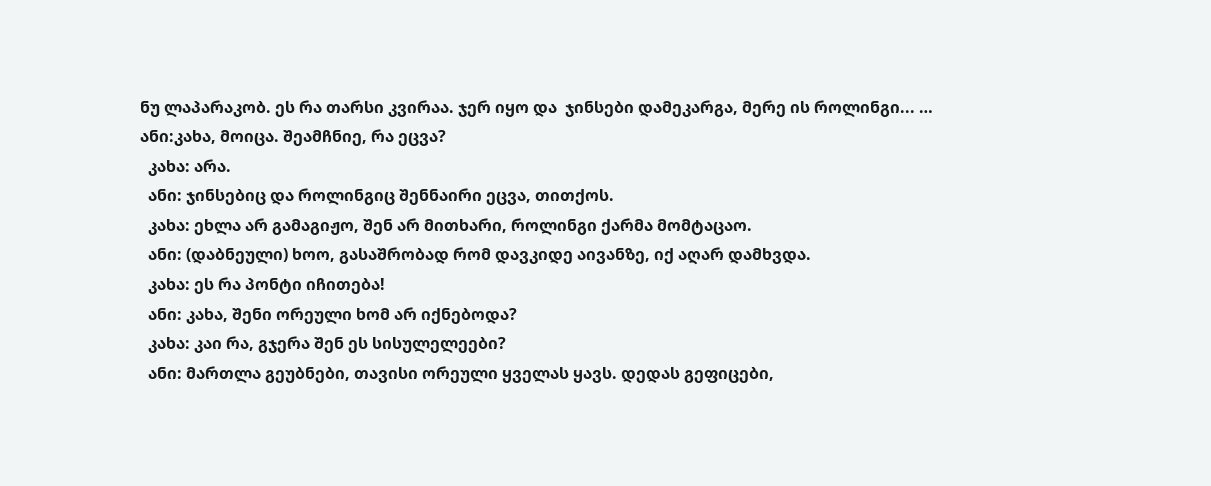ნუ ლაპარაკობ. ეს რა თარსი კვირაა. ჯერ იყო და  ჯინსები დამეკარგა, მერე ის როლინგი... …
ანი:კახა, მოიცა. შეამჩნიე, რა ეცვა?
  კახა: არა.
  ანი: ჯინსებიც და როლინგიც შენნაირი ეცვა, თითქოს.
  კახა: ეხლა არ გამაგიჟო, შენ არ მითხარი, როლინგი ქარმა მომტაცაო.
  ანი: (დაბნეული) ხოო, გასაშრობად რომ დავკიდე აივანზე, იქ აღარ დამხვდა.
  კახა: ეს რა პონტი იჩითება!
  ანი: კახა, შენი ორეული ხომ არ იქნებოდა?
  კახა: კაი რა, გჯერა შენ ეს სისულელეები?
  ანი: მართლა გეუბნები, თავისი ორეული ყველას ყავს. დედას გეფიცები,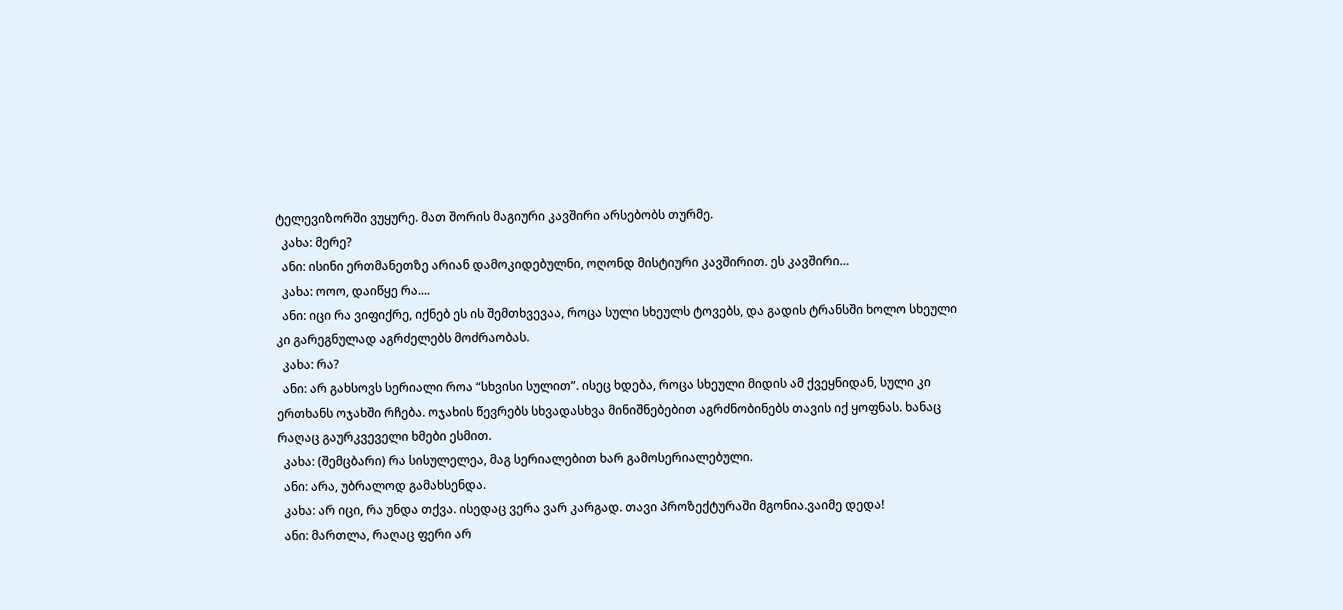ტელევიზორში ვუყურე. მათ შორის მაგიური კავშირი არსებობს თურმე.
  კახა: მერე?
  ანი: ისინი ერთმანეთზე არიან დამოკიდებულნი, ოღონდ მისტიური კავშირით. ეს კავშირი…
  კახა: ოოო, დაიწყე რა....
  ანი: იცი რა ვიფიქრე, იქნებ ეს ის შემთხვევაა, როცა სული სხეულს ტოვებს, და გადის ტრანსში ხოლო სხეული კი გარეგნულად აგრძელებს მოძრაობას.
  კახა: რა?
  ანი: არ გახსოვს სერიალი როა “სხვისი სულით”. ისეც ხდება, როცა სხეული მიდის ამ ქვეყნიდან, სული კი ერთხანს ოჯახში რჩება. ოჯახის წევრებს სხვადასხვა მინიშნებებით აგრძნობინებს თავის იქ ყოფნას. ხანაც რაღაც გაურკვეველი ხმები ესმით.
  კახა: (შემცბარი) რა სისულელეა, მაგ სერიალებით ხარ გამოსერიალებული.
  ანი: არა, უბრალოდ გამახსენდა.
  კახა: არ იცი, რა უნდა თქვა. ისედაც ვერა ვარ კარგად. თავი პროზექტურაში მგონია.ვაიმე დედა!
  ანი: მართლა, რაღაც ფერი არ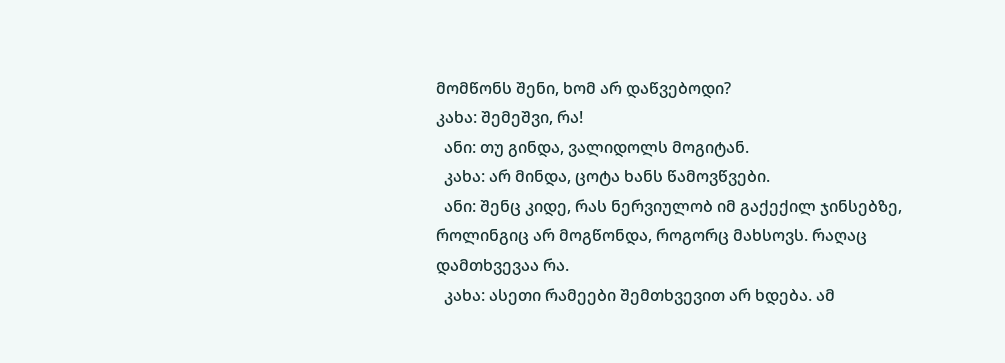მომწონს შენი, ხომ არ დაწვებოდი?
კახა: შემეშვი, რა!
  ანი: თუ გინდა, ვალიდოლს მოგიტან.
  კახა: არ მინდა, ცოტა ხანს წამოვწვები.
  ანი: შენც კიდე, რას ნერვიულობ იმ გაქექილ ჯინსებზე, როლინგიც არ მოგწონდა, როგორც მახსოვს. რაღაც დამთხვევაა რა.
  კახა: ასეთი რამეები შემთხვევით არ ხდება. ამ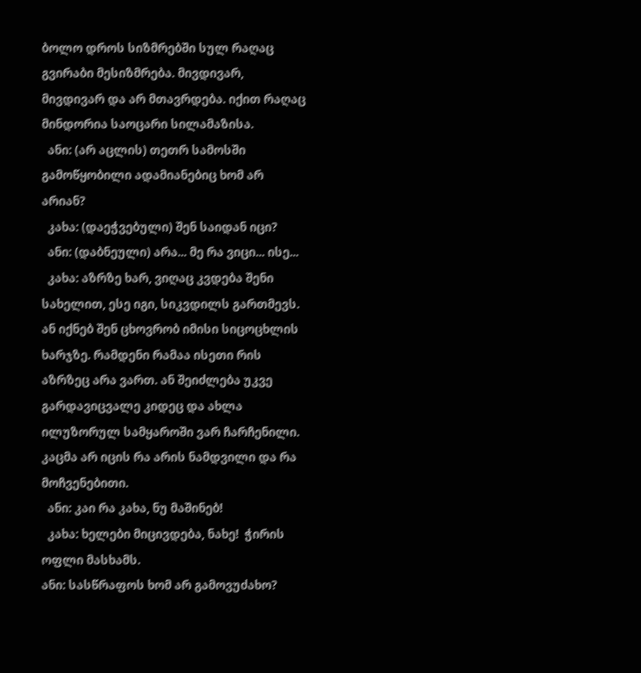ბოლო დროს სიზმრებში სულ რაღაც გვირაბი მესიზმრება. მივდივარ, მივდივარ და არ მთავრდება. იქით რაღაც მინდორია საოცარი სილამაზისა.
  ანი: (არ აცლის) თეთრ სამოსში გამოწყობილი ადამიანებიც ხომ არ არიან?
  კახა: (დაეჭვებული) შენ საიდან იცი?
  ანი: (დაბნეული) არა... მე რა ვიცი... ისე...
  კახა: აზრზე ხარ, ვიღაც კვდება შენი სახელით, ესე იგი, სიკვდილს გართმევს. ან იქნებ შენ ცხოვრობ იმისი სიცოცხლის ხარჯზე. რამდენი რამაა ისეთი რის აზრზეც არა ვართ. ან შეიძლება უკვე გარდავიცვალე კიდეც და ახლა  ილუზორულ სამყაროში ვარ ჩარჩენილი. კაცმა არ იცის რა არის ნამდვილი და რა მოჩვენებითი.
  ანი: კაი რა კახა, ნუ მაშინებ!
  კახა: ხელები მიცივდება, ნახე!  ჭირის ოფლი მასხამს.
ანი: სასწრაფოს ხომ არ გამოვუძახო?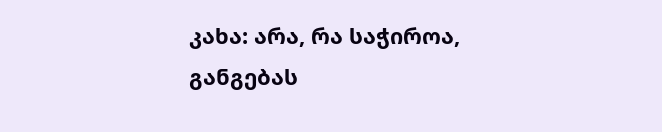კახა: არა, რა საჭიროა, განგებას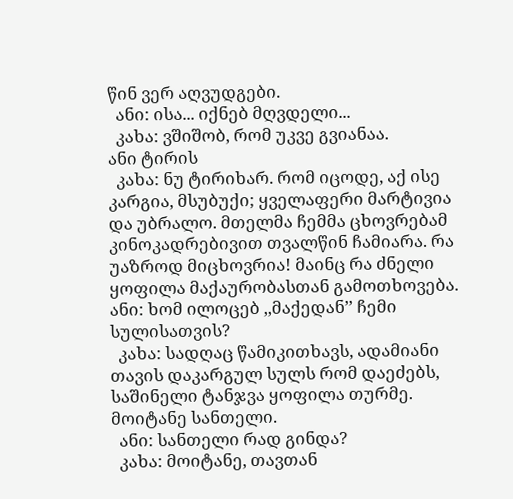წინ ვერ აღვუდგები.
  ანი: ისა... იქნებ მღვდელი...
  კახა: ვშიშობ, რომ უკვე გვიანაა.
ანი ტირის
  კახა: ნუ ტირიხარ. რომ იცოდე, აქ ისე კარგია, მსუბუქი; ყველაფერი მარტივია და უბრალო. მთელმა ჩემმა ცხოვრებამ კინოკადრებივით თვალწინ ჩამიარა. რა უაზროდ მიცხოვრია! მაინც რა ძნელი ყოფილა მაქაურობასთან გამოთხოვება.
ანი: ხომ ილოცებ ,,მაქედან’’ ჩემი სულისათვის?
  კახა: სადღაც წამიკითხავს, ადამიანი თავის დაკარგულ სულს რომ დაეძებს, საშინელი ტანჯვა ყოფილა თურმე. მოიტანე სანთელი.
  ანი: სანთელი რად გინდა?
  კახა: მოიტანე, თავთან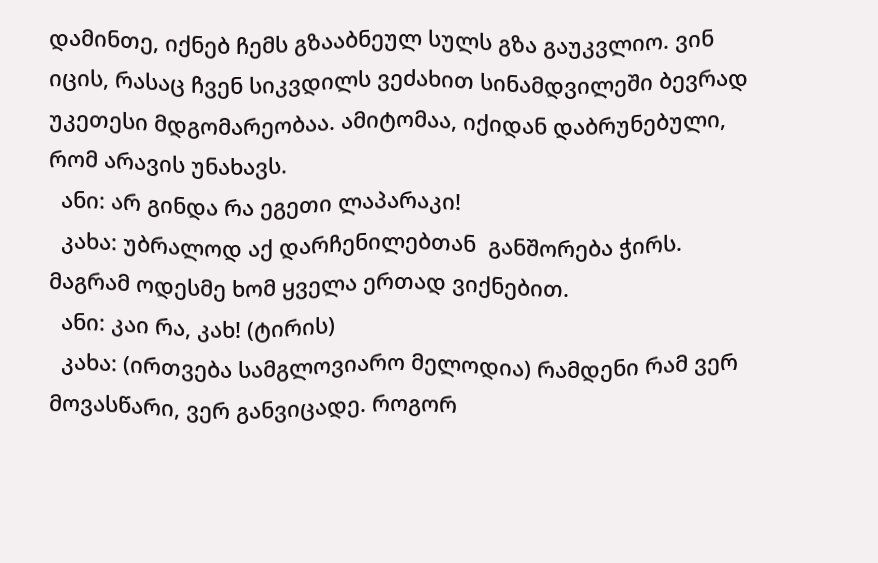დამინთე, იქნებ ჩემს გზააბნეულ სულს გზა გაუკვლიო. ვინ იცის, რასაც ჩვენ სიკვდილს ვეძახით სინამდვილეში ბევრად უკეთესი მდგომარეობაა. ამიტომაა, იქიდან დაბრუნებული, რომ არავის უნახავს.
  ანი: არ გინდა რა ეგეთი ლაპარაკი!
  კახა: უბრალოდ აქ დარჩენილებთან  განშორება ჭირს. მაგრამ ოდესმე ხომ ყველა ერთად ვიქნებით.
  ანი: კაი რა, კახ! (ტირის)
  კახა: (ირთვება სამგლოვიარო მელოდია) რამდენი რამ ვერ მოვასწარი, ვერ განვიცადე. როგორ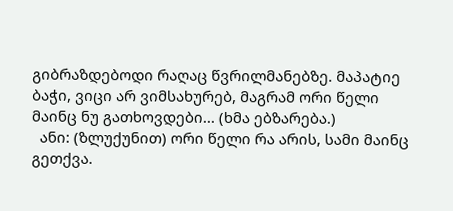გიბრაზდებოდი რაღაც წვრილმანებზე. მაპატიე ბაჭი, ვიცი არ ვიმსახურებ, მაგრამ ორი წელი მაინც ნუ გათხოვდები... (ხმა ებზარება.)
  ანი: (ზლუქუნით) ორი წელი რა არის, სამი მაინც გეთქვა.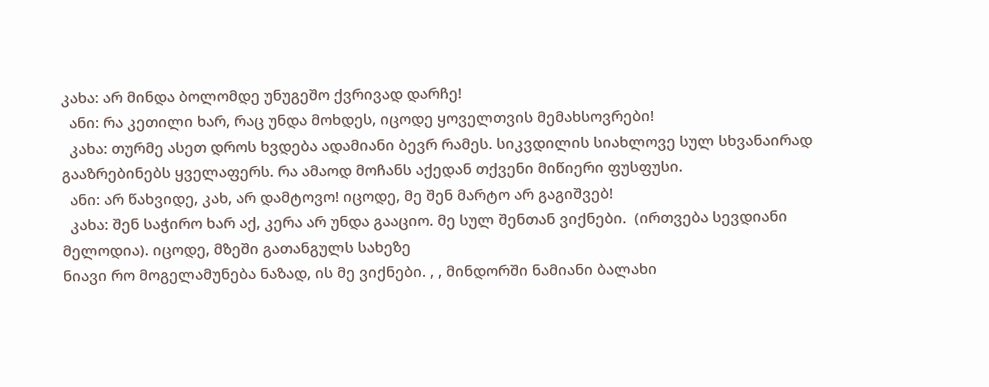კახა: არ მინდა ბოლომდე უნუგეშო ქვრივად დარჩე!
  ანი: რა კეთილი ხარ, რაც უნდა მოხდეს, იცოდე ყოველთვის მემახსოვრები!
  კახა: თურმე ასეთ დროს ხვდება ადამიანი ბევრ რამეს. სიკვდილის სიახლოვე სულ სხვანაირად გააზრებინებს ყველაფერს. რა ამაოდ მოჩანს აქედან თქვენი მიწიერი ფუსფუსი.
  ანი: არ წახვიდე, კახ, არ დამტოვო! იცოდე, მე შენ მარტო არ გაგიშვებ!
  კახა: შენ საჭირო ხარ აქ, კერა არ უნდა გააციო. მე სულ შენთან ვიქნები.  (ირთვება სევდიანი მელოდია). იცოდე, მზეში გათანგულს სახეზე
ნიავი რო მოგელამუნება ნაზად, ის მე ვიქნები. , , მინდორში ნამიანი ბალახი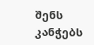შენს კანჭებს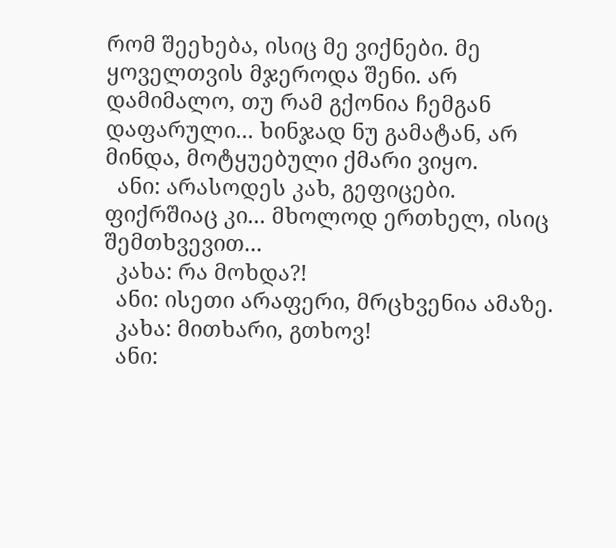რომ შეეხება, ისიც მე ვიქნები. მე ყოველთვის მჯეროდა შენი. არ დამიმალო, თუ რამ გქონია ჩემგან დაფარული... ხინჯად ნუ გამატან, არ მინდა, მოტყუებული ქმარი ვიყო.
  ანი: არასოდეს კახ, გეფიცები. ფიქრშიაც კი... მხოლოდ ერთხელ, ისიც შემთხვევით...
  კახა: რა მოხდა?!
  ანი: ისეთი არაფერი, მრცხვენია ამაზე.
  კახა: მითხარი, გთხოვ!
  ანი: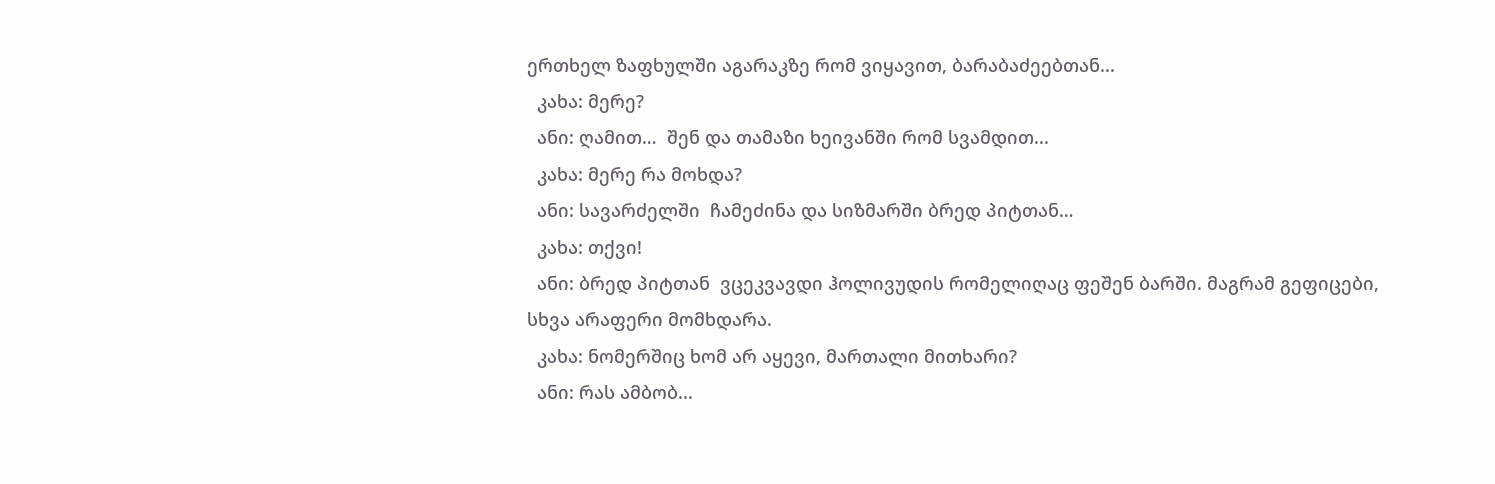ერთხელ ზაფხულში აგარაკზე რომ ვიყავით, ბარაბაძეებთან...
  კახა: მერე?
  ანი: ღამით…  შენ და თამაზი ხეივანში რომ სვამდით...
  კახა: მერე რა მოხდა?
  ანი: სავარძელში  ჩამეძინა და სიზმარში ბრედ პიტთან…
  კახა: თქვი!
  ანი: ბრედ პიტთან  ვცეკვავდი ჰოლივუდის რომელიღაც ფეშენ ბარში. მაგრამ გეფიცები, სხვა არაფერი მომხდარა.
  კახა: ნომერშიც ხომ არ აყევი, მართალი მითხარი?
  ანი: რას ამბობ...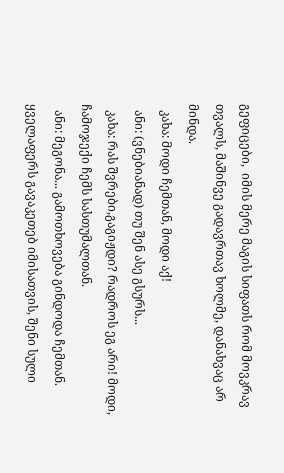გეფიცები,  იმის მერე მაგის სიფათს რომ მოვკრავ თვალს, მაშინვე გადავრთავ ხოლმე, დანახვაც არ მინდა.
  კახა: მოდი ჩემთან, მოდი აქ!
  ანი: (ვნებიანად) თუ შენ ასე გსურს...
  კახა: რას შვრები,გაგიჟდი? რადროს ეგ არი! მოდი, ჩამოჯექი ჩემს სასთუმალთან.
  ანი: მეგონა... გამოთხოვება გინდოდა ჩემთან. ყველაფერს გავაკეთებ იმისათვის, შენი სული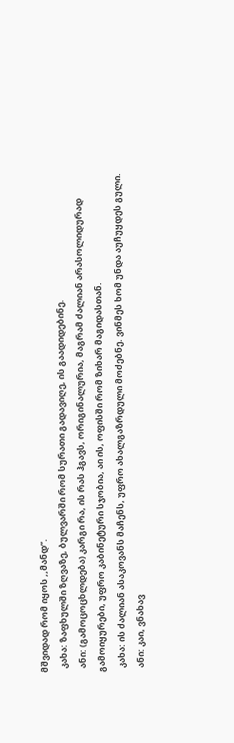მშვიდად რომ იყოს ,,მანდ’’.
  კახა: ზაფხულში ზღვაზე, ბულვარში რომ სურათი გადავიღე, ის გაადიდებინე.
  ანი: (გამოცოცხლდება) კარგი რა, ის რას ჰგავს, ორიგინალურია, მაგრამ ძალიან არასოლიდურად გამოიყურები, უფრო კაბინეტური სჯობია, აი ის, ოფისში რომ ზიხარ მაგიდასთან.
  კახა: ის ძალიან ასაკოვანს მაჩენს, უფრო ახალგაზრდული მოძებნე. ვინმეს ხომ უნდა აუჩუყდეს გული.
  ანი: კაი, ვნახავ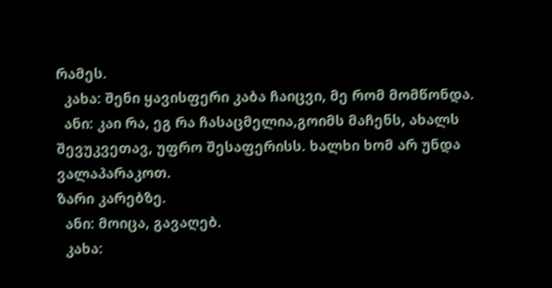რამეს.
  კახა: შენი ყავისფერი კაბა ჩაიცვი, მე რომ მომწონდა.
  ანი: კაი რა, ეგ რა ჩასაცმელია,გოიმს მაჩენს, ახალს შევუკვეთავ, უფრო შესაფერისს. ხალხი ხომ არ უნდა ვალაპარაკოთ.
ზარი კარებზე.
  ანი: მოიცა, გავაღებ.
  კახა: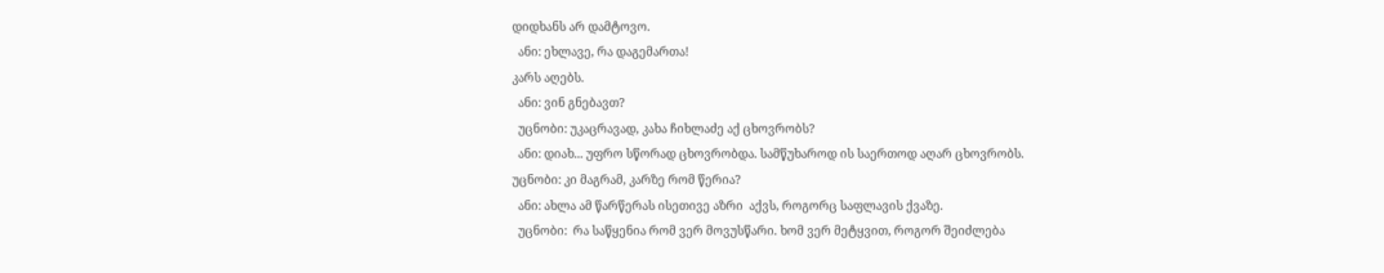დიდხანს არ დამტოვო.
  ანი: ეხლავე, რა დაგემართა!
კარს აღებს.
  ანი: ვინ გნებავთ?
  უცნობი: უკაცრავად, კახა ჩიხლაძე აქ ცხოვრობს?
  ანი: დიახ... უფრო სწორად ცხოვრობდა. სამწუხაროდ ის საერთოდ აღარ ცხოვრობს.
უცნობი: კი მაგრამ, კარზე რომ წერია?
  ანი: ახლა ამ წარწერას ისეთივე აზრი  აქვს, როგორც საფლავის ქვაზე.
  უცნობი:  რა საწყენია რომ ვერ მოვუსწარი. ხომ ვერ მეტყვით, როგორ შეიძლება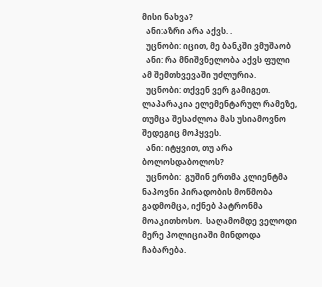მისი ნახვა?
  ანი:აზრი არა აქვს. .
  უცნობი: იცით, მე ბანკში ვმუშაობ
  ანი: რა მნიშვნელობა აქვს ფული ამ შემთხვევაში უძლურია.
  უცნობი: თქვენ ვერ გამიგეთ. ლაპარაკია ელემენტარულ რამეზე, თუმცა შესაძლოა მას უსიამოვნო შედეგიც მოჰყვეს.
  ანი: იტყვით, თუ არა ბოლოსდაბოლოს?
  უცნობი:  გუშინ ერთმა კლიენტმა ნაპოვნი პირადობის მოწმობა გადმომცა, იქნებ პატრონმა მოაკითხოსო.  საღამომდე ველოდი მერე პოლიციაში მინდოდა ჩაბარება.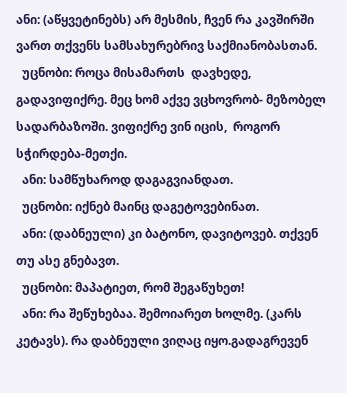ანი: (აწყვეტინებს) არ მესმის, ჩვენ რა კავშირში ვართ თქვენს სამსახურებრივ საქმიანობასთან.
  უცნობი: როცა მისამართს  დავხედე, გადავიფიქრე. მეც ხომ აქვე ვცხოვრობ- მეზობელ სადარბაზოში. ვიფიქრე ვინ იცის,  როგორ სჭირდება-მეთქი.
  ანი: სამწუხაროდ დაგაგვიანდათ.
  უცნობი: იქნებ მაინც დაგეტოვებინათ.
  ანი: (დაბნეული) კი ბატონო, დავიტოვებ. თქვენ თუ ასე გნებავთ.
  უცნობი: მაპატიეთ, რომ შეგაწუხეთ!
  ანი: რა შეწუხებაა. შემოიარეთ ხოლმე. (კარს კეტავს). რა დაბნეული ვიღაც იყო.გადაგრევენ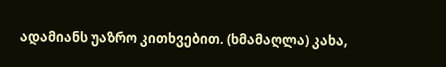ადამიანს უაზრო კითხვებით. (ხმამაღლა) კახა,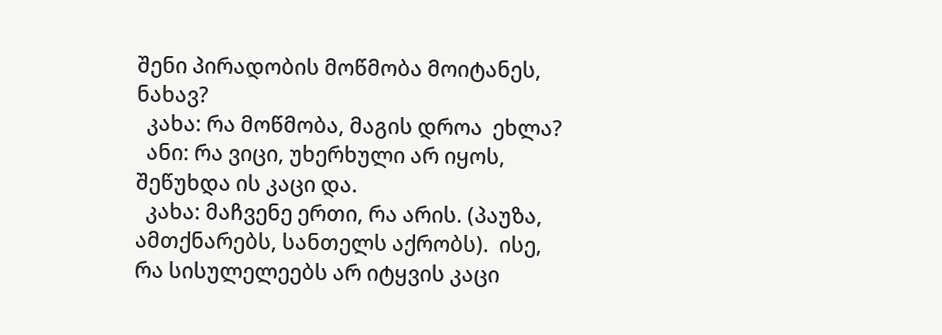შენი პირადობის მოწმობა მოიტანეს, ნახავ?
  კახა: რა მოწმობა, მაგის დროა  ეხლა?
  ანი: რა ვიცი, უხერხული არ იყოს, შეწუხდა ის კაცი და.
  კახა: მაჩვენე ერთი, რა არის. (პაუზა, ამთქნარებს, სანთელს აქრობს).  ისე, რა სისულელეებს არ იტყვის კაცი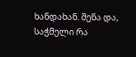ხანდახან. შენა და, საჭმელი რა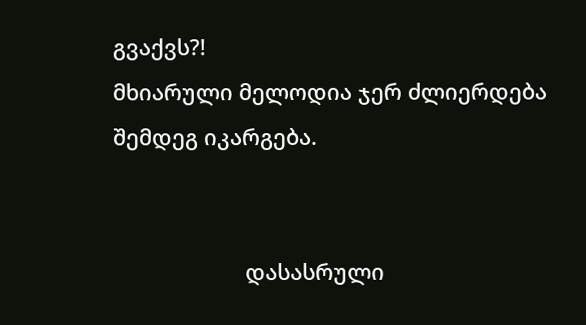გვაქვს?!
მხიარული მელოდია ჯერ ძლიერდება შემდეგ იკარგება.


                      დასასრული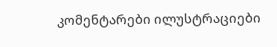კომენტარები ილუსტრაციები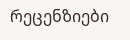რეცენზიები